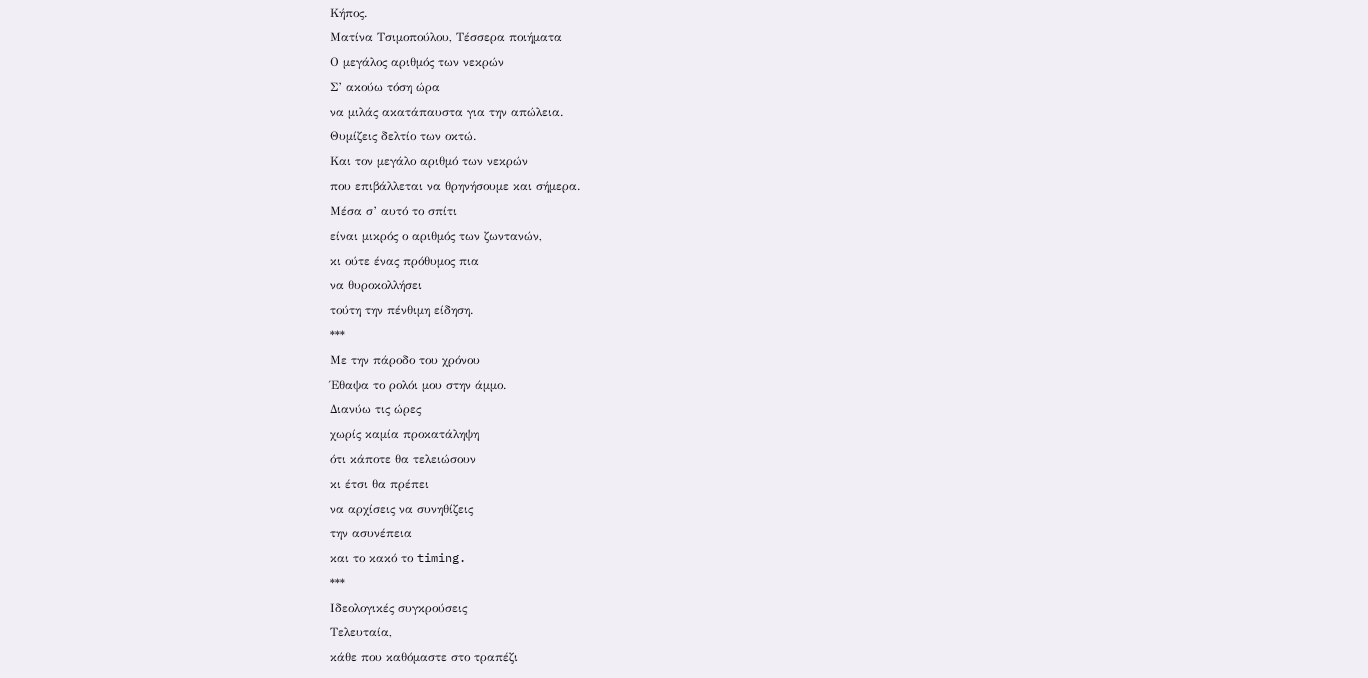Κήπος.
Ματίνα Τσιμοπούλου, Τέσσερα ποιήματα
Ο μεγάλος αριθμός των νεκρών
Σ’ ακούω τόση ώρα
να μιλάς ακατάπαυστα για την απώλεια.
Θυμίζεις δελτίο των οκτώ.
Και τον μεγάλο αριθμό των νεκρών
που επιβάλλεται να θρηνήσουμε και σήμερα.
Μέσα σ’ αυτό το σπίτι
είναι μικρός ο αριθμός των ζωντανών,
κι ούτε ένας πρόθυμος πια
να θυροκολλήσει
τούτη την πένθιμη είδηση.
***
Με την πάροδο του χρόνου
Έθαψα το ρολόι μου στην άμμο.
Διανύω τις ώρες
χωρίς καμία προκατάληψη
ότι κάποτε θα τελειώσουν
κι έτσι θα πρέπει
να αρχίσεις να συνηθίζεις
την ασυνέπεια
και το κακό το timing.
***
Ιδεολογικές συγκρούσεις
Τελευταία,
κάθε που καθόμαστε στο τραπέζι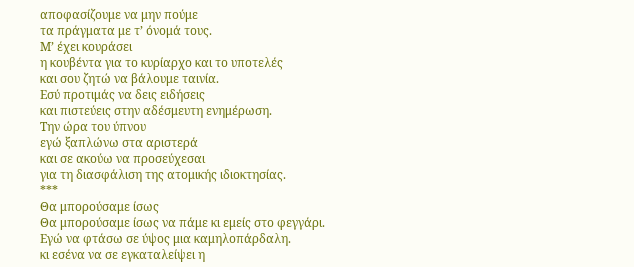αποφασίζουμε να μην πούμε
τα πράγματα με τ’ όνομά τους.
Μ’ έχει κουράσει
η κουβέντα για το κυρίαρχο και το υποτελές
και σου ζητώ να βάλουμε ταινία.
Εσύ προτιμάς να δεις ειδήσεις
και πιστεύεις στην αδέσμευτη ενημέρωση.
Την ώρα του ύπνου
εγώ ξαπλώνω στα αριστερά
και σε ακούω να προσεύχεσαι
για τη διασφάλιση της ατομικής ιδιοκτησίας.
***
Θα μπορούσαμε ίσως
Θα μπορούσαμε ίσως να πάμε κι εμείς στο φεγγάρι.
Εγώ να φτάσω σε ύψος μια καμηλοπάρδαλη.
κι εσένα να σε εγκαταλείψει η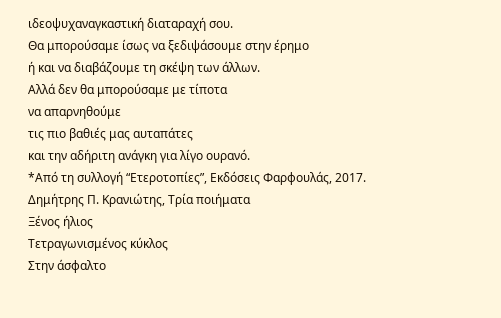ιδεοψυχαναγκαστική διαταραχή σου.
Θα μπορούσαμε ίσως να ξεδιψάσουμε στην έρημο
ή και να διαβάζουμε τη σκέψη των άλλων.
Αλλά δεν θα μπορούσαμε με τίποτα
να απαρνηθούμε
τις πιο βαθιές μας αυταπάτες
και την αδήριτη ανάγκη για λίγο ουρανό.
*Από τη συλλογή “Ετεροτοπίες”, Εκδόσεις Φαρφουλάς, 2017.
Δημήτρης Π. Κρανιώτης, Τρία ποιήματα
Ξένος ήλιος
Τετραγωνισμένος κύκλος
Στην άσφαλτο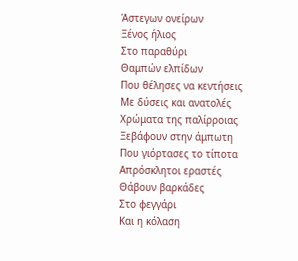Άστεγων ονείρων
Ξένος ήλιος
Στο παραθύρι
Θαμπών ελπίδων
Που θέλησες να κεντήσεις
Με δύσεις και ανατολές
Χρώματα της παλίρροιας
Ξεβάφουν στην άμπωτη
Που γιόρτασες το τίποτα
Απρόσκλητοι εραστές
Θάβουν βαρκάδες
Στο φεγγάρι
Και η κόλαση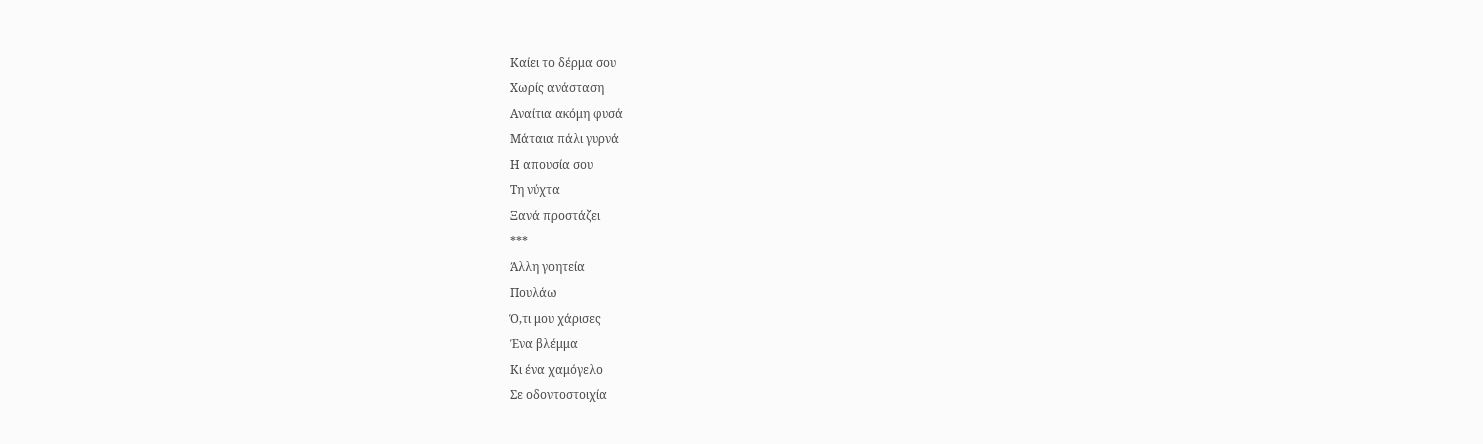Καίει το δέρμα σου
Χωρίς ανάσταση
Αναίτια ακόμη φυσά
Μάταια πάλι γυρνά
Η απουσία σου
Τη νύχτα
Ξανά προστάζει
***
Άλλη γοητεία
Πουλάω
Ό,τι μου χάρισες
Ένα βλέμμα
Κι ένα χαμόγελο
Σε οδοντοστοιχία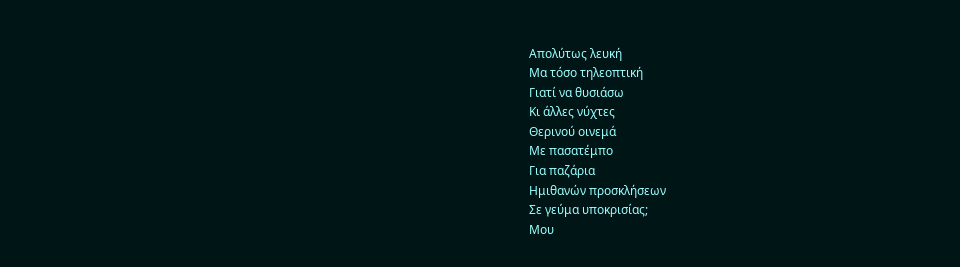Απολύτως λευκή
Μα τόσο τηλεοπτική
Γιατί να θυσιάσω
Κι άλλες νύχτες
Θερινού οινεμά
Με πασατέμπο
Για παζάρια
Ημιθανών προσκλήσεων
Σε γεύμα υποκρισίας;
Μου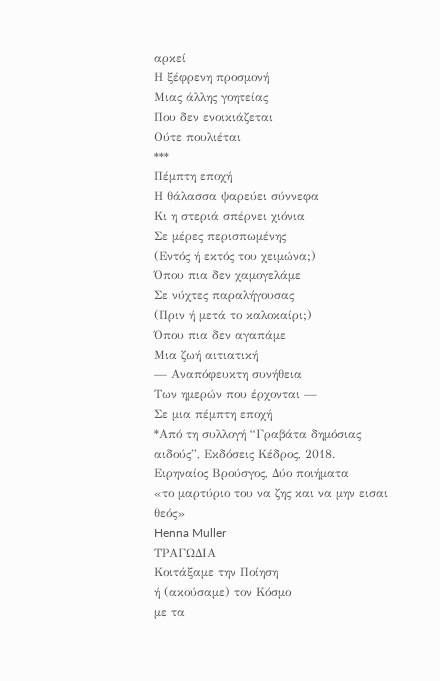αρκεί
Η ξέφρενη προσμονή
Μιας άλλης γοητείας
Που δεν ενοικιάζεται
Ούτε πουλιέται
***
Πέμπτη εποχή
Η θάλασσα ψαρεύει σύννεφα
Κι η στεριά σπέρνει χιόνια
Σε μέρες περισπωμένης
(Εντός ή εκτός του χειμώνα;)
Όπου πια δεν χαμογελάμε
Σε νύχτες παραλήγουσας
(Πριν ή μετά το καλοκαίρι;)
Όπου πια δεν αγαπάμε
Μια ζωή αιτιατική
— Αναπόφευκτη συνήθεια
Των ημερών που έρχονται —
Σε μια πέμπτη εποχή
*Από τη συλλογή “Γραβάτα δημόσιας αιδούς”, Εκδόσεις Κέδρος, 2018.
Ειρηναίος Βρούσγος, Δύο ποιήματα
«το μαρτύριο του να ζης και να μην εισαι θεός»
Henna Muller
ΤΡΑΓΩΔΙΑ
Κοιτάξαμε την Ποίηση
ή (ακούσαμε) τον Κόσμο
με τα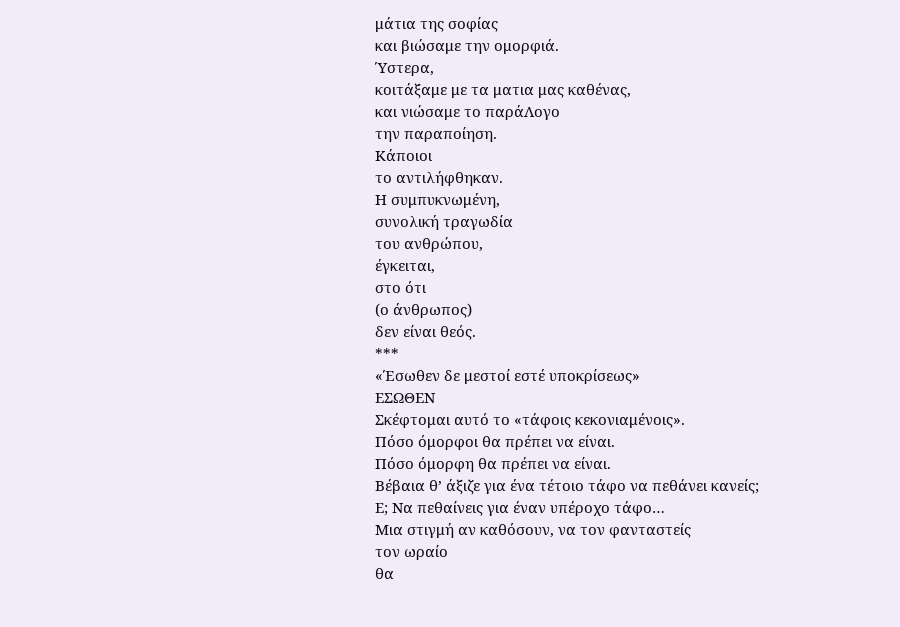μάτια της σοφίας
και βιώσαμε την ομορφιά.
Ύστερα,
κοιτάξαμε με τα ματια μας καθένας,
και νιώσαμε το παράΛογο
την παραποίηση.
Κάποιοι
το αντιλήφθηκαν.
Η συμπυκνωμένη,
συνολική τραγωδία
του ανθρώπου,
έγκειται,
στο ότι
(ο άνθρωπος)
δεν είναι θεός.
***
«Έσωθεν δε μεστοί εστέ υποκρίσεως»
ΕΣΩΘΕΝ
Σκέφτομαι αυτό το «τάφοις κεκονιαμένοις».
Πόσο όμορφοι θα πρέπει να είναι.
Πόσο όμορφη θα πρέπει να είναι.
Βέβαια θ’ άξιζε για ένα τέτοιο τάφο να πεθάνει κανείς;
Ε; Να πεθαίνεις για έναν υπέροχο τάφο…
Μια στιγμή αν καθόσουν, να τον φανταστείς
τον ωραίο
θα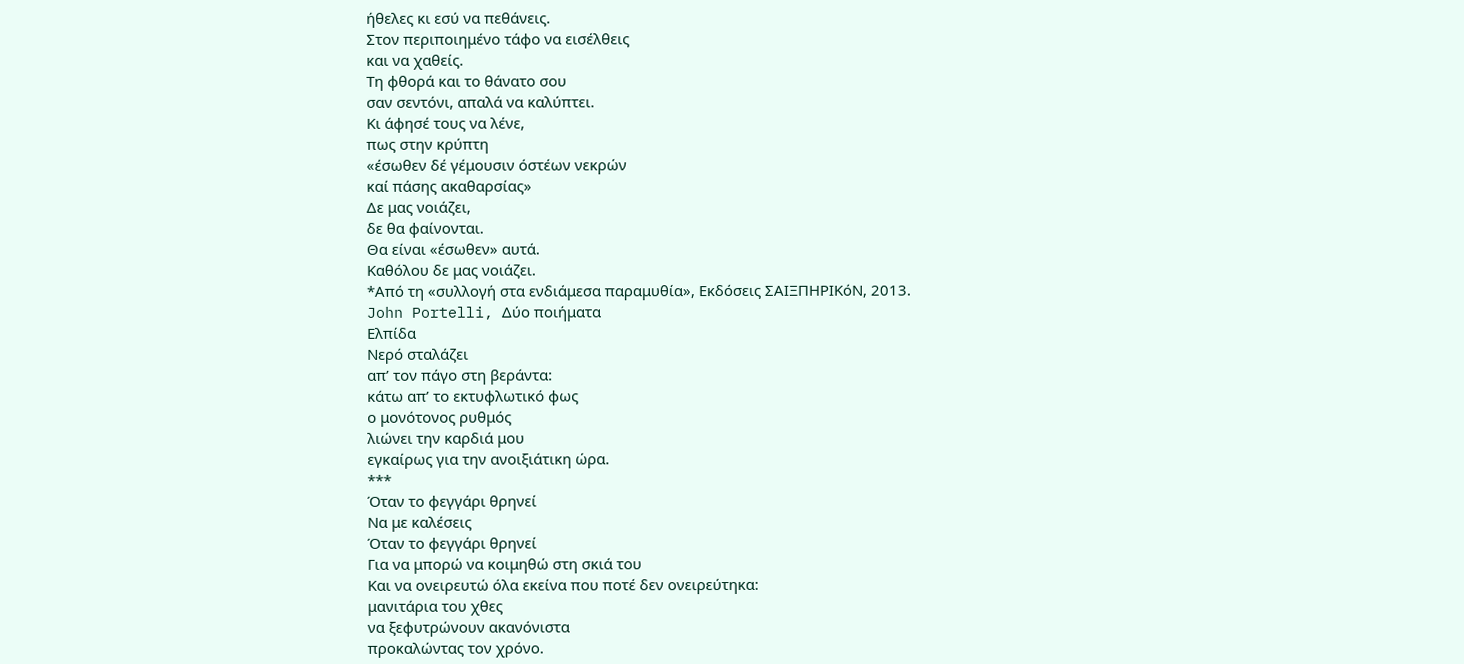ήθελες κι εσύ να πεθάνεις.
Στον περιποιημένο τάφο να εισέλθεις
και να χαθείς.
Τη φθορά και το θάνατο σου
σαν σεντόνι, απαλά να καλύπτει.
Κι άφησέ τους να λένε,
πως στην κρύπτη
«έσωθεν δέ γέμουσιν όστέων νεκρών
καί πάσης ακαθαρσίας»
Δε μας νοιάζει,
δε θα φαίνονται.
Θα είναι «έσωθεν» αυτά.
Καθόλου δε μας νοιάζει.
*Από τη «συλλογή στα ενδιάμεσα παραμυθία», Εκδόσεις ΣΑΙΞΠΗΡΙΚόΝ, 2013.
John Portelli, Δύο ποιήματα
Ελπίδα
Νερό σταλάζει
απ’ τον πάγο στη βεράντα:
κάτω απ’ το εκτυφλωτικό φως
ο μονότονος ρυθμός
λιώνει την καρδιά μου
εγκαίρως για την ανοιξιάτικη ώρα.
***
Όταν το φεγγάρι θρηνεί
Να με καλέσεις
Όταν το φεγγάρι θρηνεί
Για να μπορώ να κοιμηθώ στη σκιά του
Και να ονειρευτώ όλα εκείνα που ποτέ δεν ονειρεύτηκα:
μανιτάρια του χθες
να ξεφυτρώνουν ακανόνιστα
προκαλώντας τον χρόνο.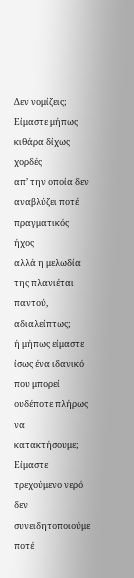Δεν νομίζεις;
Είμαστε μήπως κιθάρα δίχως χορδές
απ’ την οποία δεν αναβλύζει ποτέ πραγματικός ήχος
αλλά η μελωδία της πλανιέται
παντού, αδιαλείπτως;
ή μήπως είμαστε ίσως ένα ιδανικό
που μπορεί ουδέποτε πλήρως να κατακτήσουμε;
Είμαστε τρεχούμενο νερό
δεν συνειδητοποιούμε ποτέ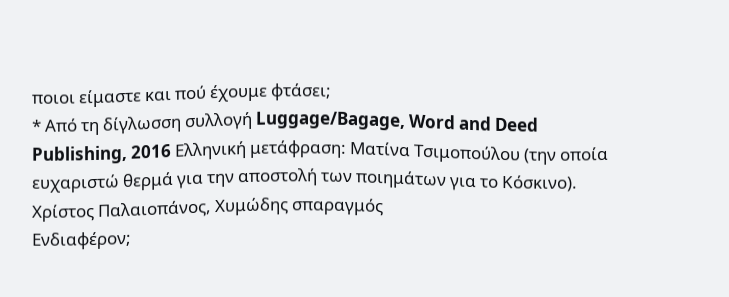ποιοι είμαστε και πού έχουμε φτάσει;
* Από τη δίγλωσση συλλογή Luggage/Bagage, Word and Deed Publishing, 2016 Ελληνική μετάφραση: Ματίνα Τσιμοπούλου (την οποία ευχαριστώ θερμά για την αποστολή των ποιημάτων για το Κόσκινο).
Χρίστος Παλαιοπάνος, Χυμώδης σπαραγμός
Ενδιαφέρον;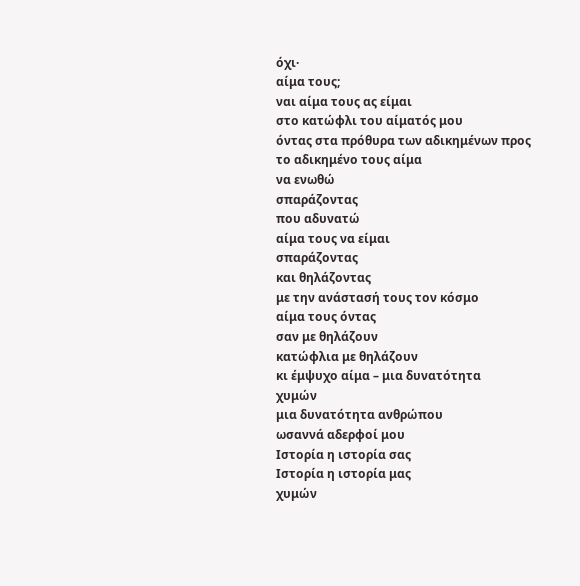όχι·
αίμα τους;
ναι αίμα τους ας είμαι
στο κατώφλι του αίματός μου
όντας στα πρόθυρα των αδικημένων προς το αδικημένο τους αίμα
να ενωθώ
σπαράζοντας
που αδυνατώ
αίμα τους να είμαι
σπαράζοντας
και θηλάζοντας
με την ανάστασή τους τον κόσμο
αίμα τους όντας
σαν με θηλάζουν
κατώφλια με θηλάζουν
κι έμψυχο αίμα – μια δυνατότητα
χυμών
μια δυνατότητα ανθρώπου
ωσαννά αδερφοί μου
Ιστορία η ιστορία σας
Ιστορία η ιστορία μας
χυμών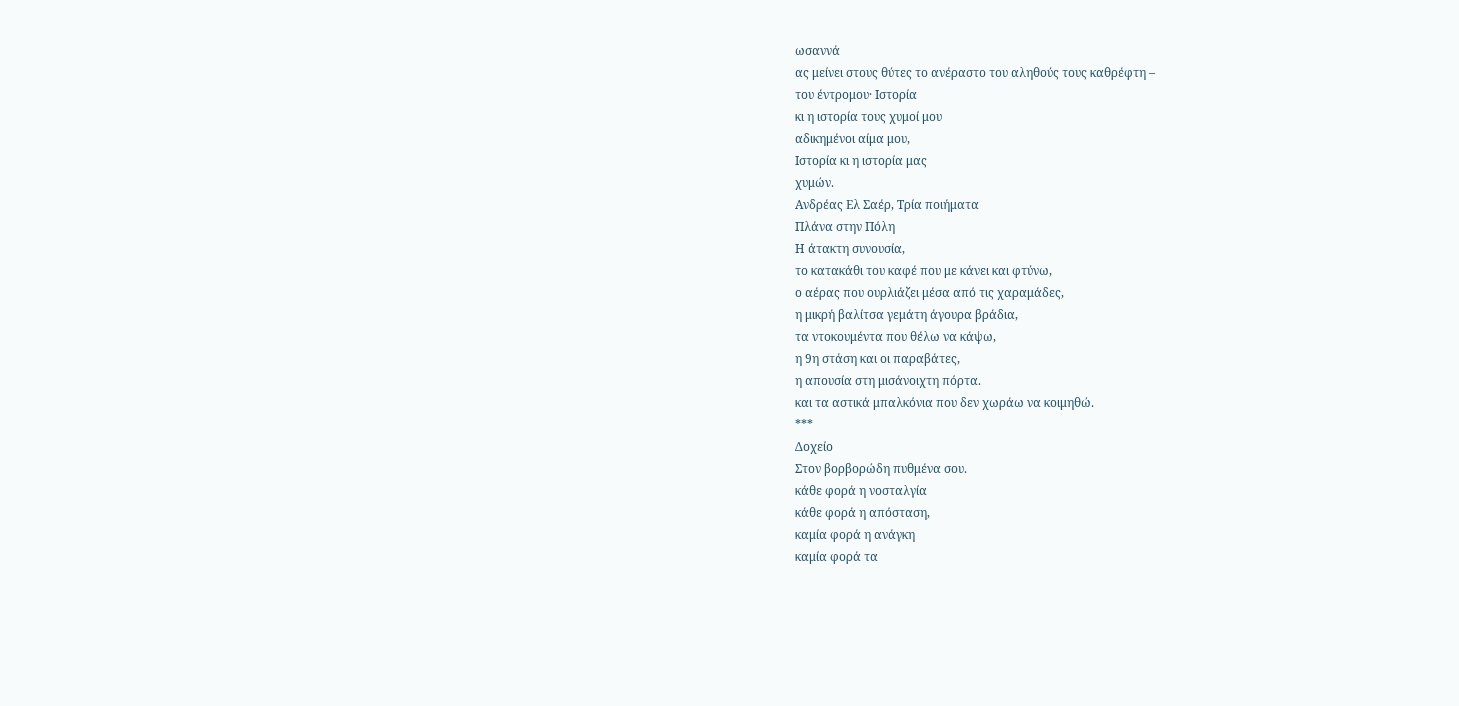ωσαννά
ας μείνει στους θύτες το ανέραστο του αληθούς τους καθρέφτη –
του έντρομου· Ιστορία
κι η ιστορία τους χυμοί μου
αδικημένοι αίμα μου,
Ιστορία κι η ιστορία μας
χυμών.
Ανδρέας Ελ Σαέρ, Τρία ποιήματα
Πλάνα στην Πόλη
Η άτακτη συνουσία,
το κατακάθι του καφέ που με κάνει και φτύνω,
ο αέρας που ουρλιάζει μέσα από τις χαραμάδες,
η μικρή βαλίτσα γεμάτη άγουρα βράδια,
τα ντοκουμέντα που θέλω να κάψω,
η 9η στάση και οι παραβάτες,
η απουσία στη μισάνοιχτη πόρτα.
και τα αστικά μπαλκόνια που δεν χωράω να κοιμηθώ.
***
Δοχείο
Στον βορβορώδη πυθμένα σου.
κάθε φορά η νοσταλγία
κάθε φορά η απόσταση,
καμία φορά η ανάγκη
καμία φορά τα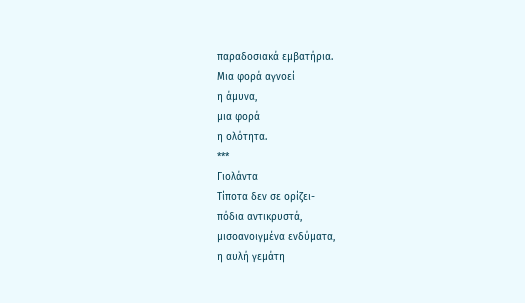παραδοσιακά εμβατήρια.
Μια φορά αγνοεί
η άμυνα,
μια φορά
η ολότητα.
***
Γιολάντα
Τίποτα δεν σε ορίζει-
πόδια αντικρυστά,
μισοανοιγμένα ενδύματα,
η αυλή γεμάτη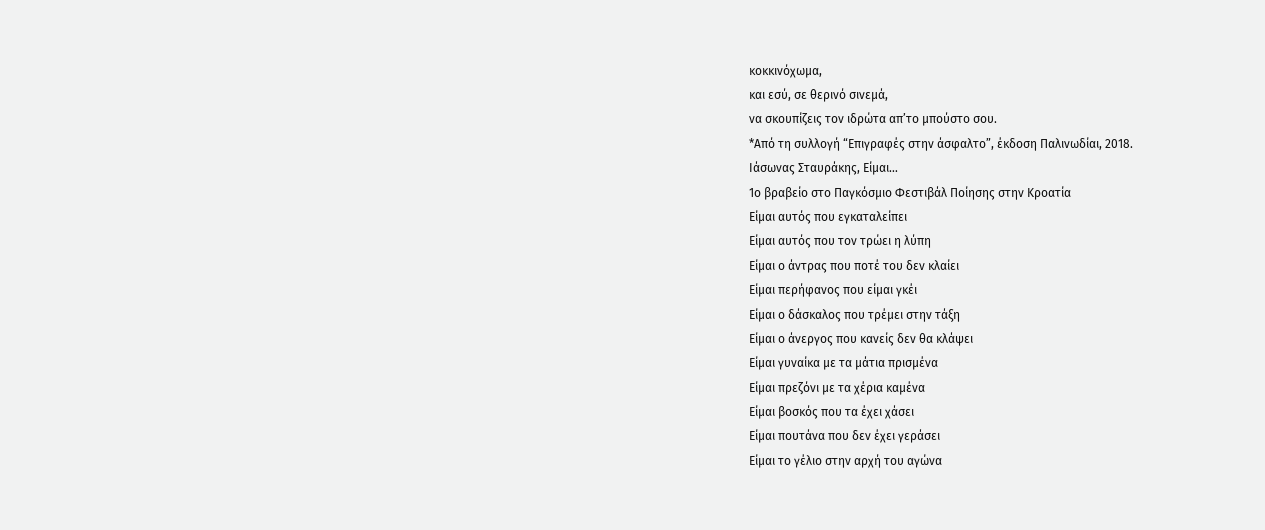κοκκινόχωμα,
και εσύ, σε θερινό σινεμά,
να σκουπίζεις τον ιδρώτα απ’το μπούστο σου.
*Από τη συλλογή “Επιγραφές στην άσφαλτο”, έκδοση Παλινωδίαι, 2018.
Ιάσωνας Σταυράκης, Είμαι…
1ο βραβείο στο Παγκόσμιο Φεστιβάλ Ποίησης στην Κροατία
Είμαι αυτός που εγκαταλείπει
Είμαι αυτός που τον τρώει η λύπη
Είμαι ο άντρας που ποτέ του δεν κλαίει
Είμαι περήφανος που είμαι γκέι
Είμαι ο δάσκαλος που τρέμει στην τάξη
Είμαι ο άνεργος που κανείς δεν θα κλάψει
Είμαι γυναίκα με τα μάτια πρισμένα
Είμαι πρεζόνι με τα χέρια καμένα
Είμαι βοσκός που τα έχει χάσει
Είμαι πουτάνα που δεν έχει γεράσει
Είμαι το γέλιο στην αρχή του αγώνα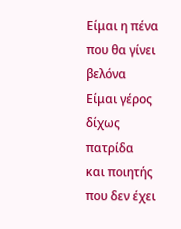Είμαι η πένα που θα γίνει βελόνα
Είμαι γέρος δίχως πατρίδα
και ποιητής που δεν έχει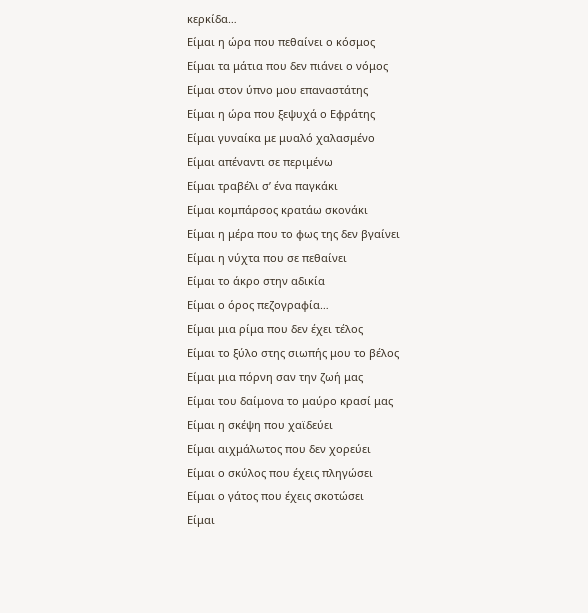κερκίδα…
Είμαι η ώρα που πεθαίνει ο κόσμος
Είμαι τα μάτια που δεν πιάνει ο νόμος
Είμαι στον ύπνο μου επαναστάτης
Είμαι η ώρα που ξεψυχά ο Εφράτης
Είμαι γυναίκα με μυαλό χαλασμένο
Είμαι απέναντι σε περιμένω
Είμαι τραβέλι σ’ ένα παγκάκι
Είμαι κομπάρσος κρατάω σκονάκι
Είμαι η μέρα που το φως της δεν βγαίνει
Είμαι η νύχτα που σε πεθαίνει
Είμαι το άκρο στην αδικία
Είμαι ο όρος πεζογραφία…
Είμαι μια ρίμα που δεν έχει τέλος
Είμαι το ξύλο στης σιωπής μου το βέλος
Είμαι μια πόρνη σαν την ζωή μας
Είμαι του δαίμονα το μαύρο κρασί μας
Είμαι η σκέψη που χαϊδεύει
Είμαι αιχμάλωτος που δεν χορεύει
Είμαι ο σκύλος που έχεις πληγώσει
Είμαι ο γάτος που έχεις σκοτώσει
Είμαι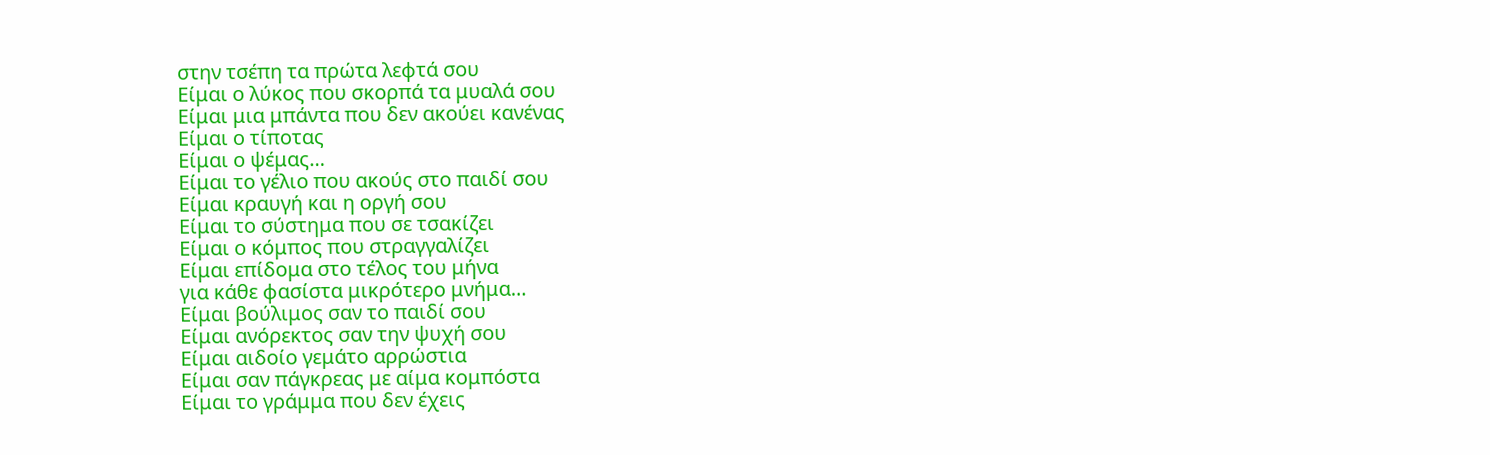στην τσέπη τα πρώτα λεφτά σου
Είμαι ο λύκος που σκορπά τα μυαλά σου
Είμαι μια μπάντα που δεν ακούει κανένας
Είμαι ο τίποτας
Είμαι ο ψέμας…
Είμαι το γέλιο που ακούς στο παιδί σου
Είμαι κραυγή και η οργή σου
Είμαι το σύστημα που σε τσακίζει
Είμαι ο κόμπος που στραγγαλίζει
Είμαι επίδομα στο τέλος του μήνα
για κάθε φασίστα μικρότερο μνήμα…
Είμαι βούλιμος σαν το παιδί σου
Είμαι ανόρεκτος σαν την ψυχή σου
Είμαι αιδοίο γεμάτο αρρώστια
Είμαι σαν πάγκρεας με αίμα κομπόστα
Είμαι το γράμμα που δεν έχεις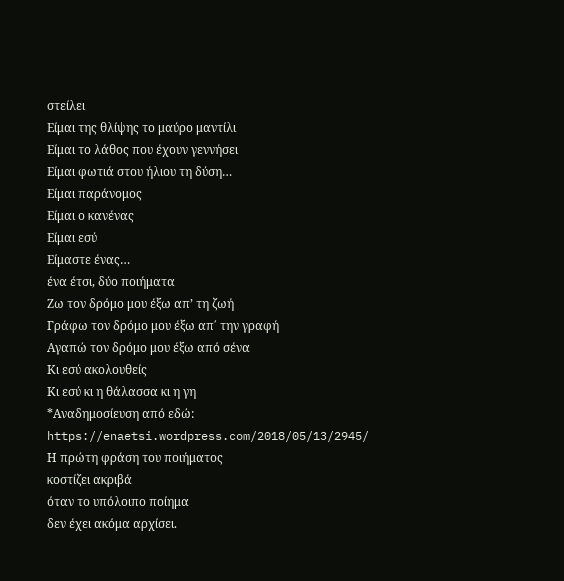στείλει
Είμαι της θλίψης το μαύρο μαντίλι
Είμαι το λάθος που έχουν γεννήσει
Είμαι φωτιά στου ήλιου τη δύση…
Είμαι παράνομος
Είμαι ο κανένας
Είμαι εσύ
Είμαστε ένας…
ένα έτσι, δύο ποιήματα
Ζω τον δρόμο μου έξω απ’ τη ζωή
Γράφω τον δρόμο μου έξω απ΄ την γραφή
Αγαπώ τον δρόμο μου έξω από σένα
Κι εσύ ακολουθείς
Κι εσύ κι η θάλασσα κι η γη
*Αναδημοσίευση από εδώ: https://enaetsi.wordpress.com/2018/05/13/2945/
Η πρώτη φράση του ποιήματος
κοστίζει ακριβά
όταν το υπόλοιπο ποίημα
δεν έχει ακόμα αρχίσει.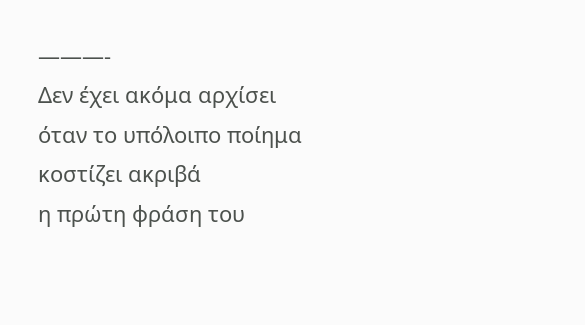———-
Δεν έχει ακόμα αρχίσει
όταν το υπόλοιπο ποίημα
κοστίζει ακριβά
η πρώτη φράση του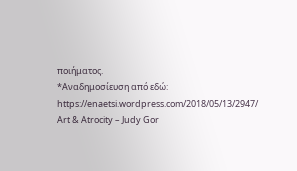ποιήματος.
*Αναδημοσίευση από εδώ: https://enaetsi.wordpress.com/2018/05/13/2947/
Art & Atrocity – Judy Gor